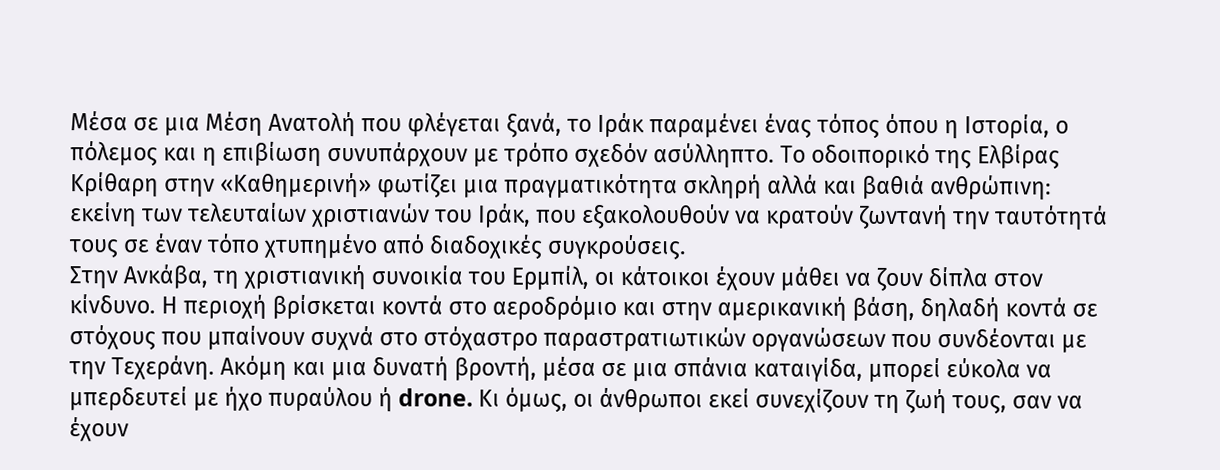Μέσα σε μια Μέση Ανατολή που φλέγεται ξανά, το Ιράκ παραμένει ένας τόπος όπου η Ιστορία, ο πόλεμος και η επιβίωση συνυπάρχουν με τρόπο σχεδόν ασύλληπτο. Το οδοιπορικό της Ελβίρας Κρίθαρη στην «Καθημερινή» φωτίζει μια πραγματικότητα σκληρή αλλά και βαθιά ανθρώπινη: εκείνη των τελευταίων χριστιανών του Ιράκ, που εξακολουθούν να κρατούν ζωντανή την ταυτότητά τους σε έναν τόπο χτυπημένο από διαδοχικές συγκρούσεις.
Στην Ανκάβα, τη χριστιανική συνοικία του Ερμπίλ, οι κάτοικοι έχουν μάθει να ζουν δίπλα στον κίνδυνο. Η περιοχή βρίσκεται κοντά στο αεροδρόμιο και στην αμερικανική βάση, δηλαδή κοντά σε στόχους που μπαίνουν συχνά στο στόχαστρο παραστρατιωτικών οργανώσεων που συνδέονται με την Τεχεράνη. Ακόμη και μια δυνατή βροντή, μέσα σε μια σπάνια καταιγίδα, μπορεί εύκολα να μπερδευτεί με ήχο πυραύλου ή drone. Κι όμως, οι άνθρωποι εκεί συνεχίζουν τη ζωή τους, σαν να έχουν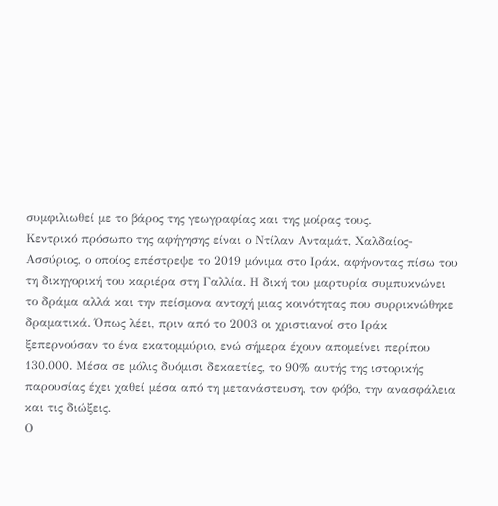συμφιλιωθεί με το βάρος της γεωγραφίας και της μοίρας τους.
Κεντρικό πρόσωπο της αφήγησης είναι ο Ντίλαν Ανταμάτ, Χαλδαίος-Ασσύριος, ο οποίος επέστρεψε το 2019 μόνιμα στο Ιράκ, αφήνοντας πίσω του τη δικηγορική του καριέρα στη Γαλλία. Η δική του μαρτυρία συμπυκνώνει το δράμα αλλά και την πείσμονα αντοχή μιας κοινότητας που συρρικνώθηκε δραματικά. Όπως λέει, πριν από το 2003 οι χριστιανοί στο Ιράκ ξεπερνούσαν το ένα εκατομμύριο, ενώ σήμερα έχουν απομείνει περίπου 130.000. Μέσα σε μόλις δυόμισι δεκαετίες, το 90% αυτής της ιστορικής παρουσίας έχει χαθεί μέσα από τη μετανάστευση, τον φόβο, την ανασφάλεια και τις διώξεις.
Ο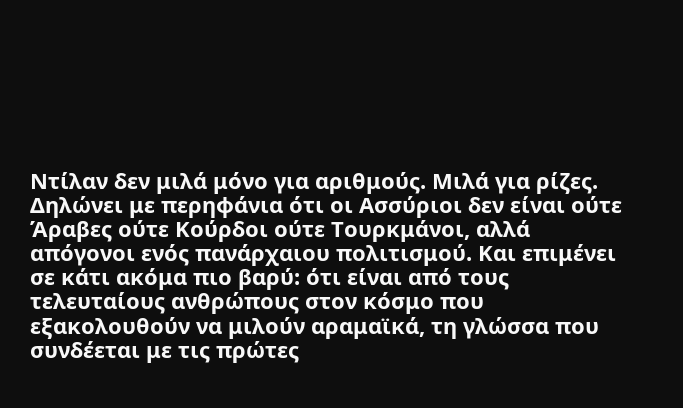Ντίλαν δεν μιλά μόνο για αριθμούς. Μιλά για ρίζες. Δηλώνει με περηφάνια ότι οι Ασσύριοι δεν είναι ούτε Άραβες ούτε Κούρδοι ούτε Τουρκμάνοι, αλλά απόγονοι ενός πανάρχαιου πολιτισμού. Και επιμένει σε κάτι ακόμα πιο βαρύ: ότι είναι από τους τελευταίους ανθρώπους στον κόσμο που εξακολουθούν να μιλούν αραμαϊκά, τη γλώσσα που συνδέεται με τις πρώτες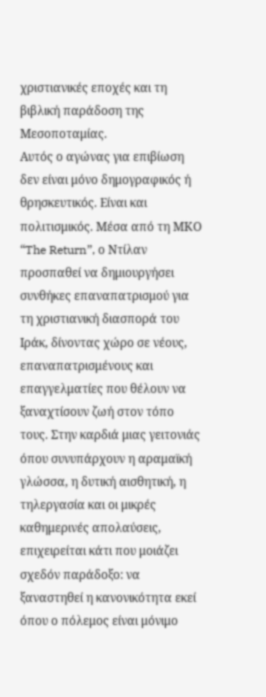χριστιανικές εποχές και τη βιβλική παράδοση της Μεσοποταμίας.
Αυτός ο αγώνας για επιβίωση δεν είναι μόνο δημογραφικός ή θρησκευτικός. Είναι και πολιτισμικός. Μέσα από τη ΜΚΟ “The Return”, ο Ντίλαν προσπαθεί να δημιουργήσει συνθήκες επαναπατρισμού για τη χριστιανική διασπορά του Ιράκ, δίνοντας χώρο σε νέους, επαναπατρισμένους και επαγγελματίες που θέλουν να ξαναχτίσουν ζωή στον τόπο τους. Στην καρδιά μιας γειτονιάς όπου συνυπάρχουν η αραμαϊκή γλώσσα, η δυτική αισθητική, η τηλεργασία και οι μικρές καθημερινές απολαύσεις, επιχειρείται κάτι που μοιάζει σχεδόν παράδοξο: να ξαναστηθεί η κανονικότητα εκεί όπου ο πόλεμος είναι μόνιμο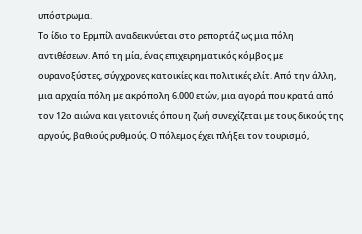υπόστρωμα.
Το ίδιο το Ερμπίλ αναδεικνύεται στο ρεπορτάζ ως μια πόλη αντιθέσεων. Από τη μία, ένας επιχειρηματικός κόμβος με ουρανοξύστες, σύγχρονες κατοικίες και πολιτικές ελίτ. Από την άλλη, μια αρχαία πόλη με ακρόπολη 6.000 ετών, μια αγορά που κρατά από τον 12ο αιώνα και γειτονιές όπου η ζωή συνεχίζεται με τους δικούς της αργούς, βαθιούς ρυθμούς. Ο πόλεμος έχει πλήξει τον τουρισμό,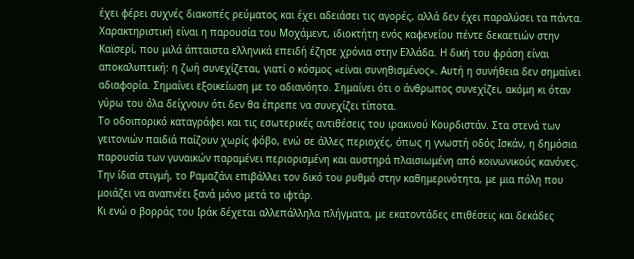έχει φέρει συχνές διακοπές ρεύματος και έχει αδειάσει τις αγορές, αλλά δεν έχει παραλύσει τα πάντα.
Χαρακτηριστική είναι η παρουσία του Μοχάμεντ, ιδιοκτήτη ενός καφενείου πέντε δεκαετιών στην Καϊσερί, που μιλά άπταιστα ελληνικά επειδή έζησε χρόνια στην Ελλάδα. Η δική του φράση είναι αποκαλυπτική: η ζωή συνεχίζεται, γιατί ο κόσμος «είναι συνηθισμένος». Αυτή η συνήθεια δεν σημαίνει αδιαφορία. Σημαίνει εξοικείωση με το αδιανόητο. Σημαίνει ότι ο άνθρωπος συνεχίζει, ακόμη κι όταν γύρω του όλα δείχνουν ότι δεν θα έπρεπε να συνεχίζει τίποτα.
Το οδοιπορικό καταγράφει και τις εσωτερικές αντιθέσεις του ιρακινού Κουρδιστάν. Στα στενά των γειτονιών παιδιά παίζουν χωρίς φόβο, ενώ σε άλλες περιοχές, όπως η γνωστή οδός Ισκάν, η δημόσια παρουσία των γυναικών παραμένει περιορισμένη και αυστηρά πλαισιωμένη από κοινωνικούς κανόνες. Την ίδια στιγμή, το Ραμαζάνι επιβάλλει τον δικό του ρυθμό στην καθημερινότητα, με μια πόλη που μοιάζει να αναπνέει ξανά μόνο μετά το ιφτάρ.
Κι ενώ ο βορράς του Ιράκ δέχεται αλλεπάλληλα πλήγματα, με εκατοντάδες επιθέσεις και δεκάδες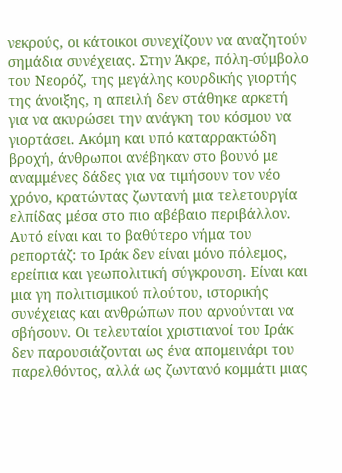νεκρούς, οι κάτοικοι συνεχίζουν να αναζητούν σημάδια συνέχειας. Στην Άκρε, πόλη-σύμβολο του Νεορόζ, της μεγάλης κουρδικής γιορτής της άνοιξης, η απειλή δεν στάθηκε αρκετή για να ακυρώσει την ανάγκη του κόσμου να γιορτάσει. Ακόμη και υπό καταρρακτώδη βροχή, άνθρωποι ανέβηκαν στο βουνό με αναμμένες δάδες για να τιμήσουν τον νέο χρόνο, κρατώντας ζωντανή μια τελετουργία ελπίδας μέσα στο πιο αβέβαιο περιβάλλον.
Αυτό είναι και το βαθύτερο νήμα του ρεπορτάζ: το Ιράκ δεν είναι μόνο πόλεμος, ερείπια και γεωπολιτική σύγκρουση. Είναι και μια γη πολιτισμικού πλούτου, ιστορικής συνέχειας και ανθρώπων που αρνούνται να σβήσουν. Οι τελευταίοι χριστιανοί του Ιράκ δεν παρουσιάζονται ως ένα απομεινάρι του παρελθόντος, αλλά ως ζωντανό κομμάτι μιας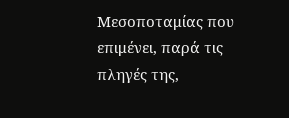Μεσοποταμίας που επιμένει, παρά τις πληγές της,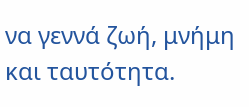να γεννά ζωή, μνήμη και ταυτότητα.